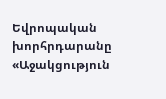Եվրոպական խորհրդարանը «Աջակցություն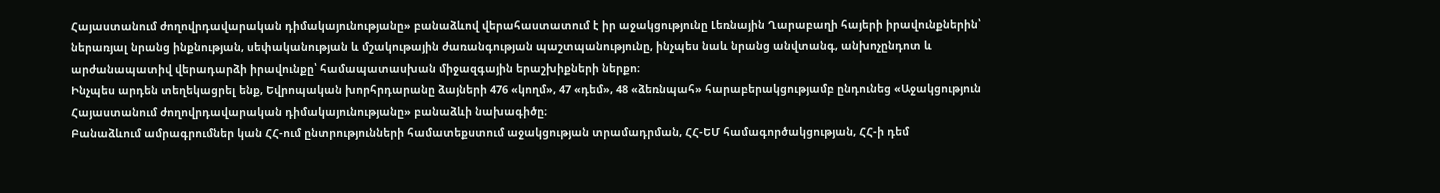Հայաստանում ժողովրդավարական դիմակայունությանը» բանաձևով վերահաստատում է իր աջակցությունը Լեռնային Ղարաբաղի հայերի իրավունքներին՝ ներառյալ նրանց ինքնության, սեփականության և մշակութային ժառանգության պաշտպանությունը, ինչպես նաև նրանց անվտանգ, անխոչընդոտ և արժանապատիվ վերադարձի իրավունքը՝ համապատասխան միջազգային երաշխիքների ներքո։
Ինչպես արդեն տեղեկացրել ենք, Եվրոպական խորհրդարանը ձայների 476 «կողմ», 47 «դեմ», 48 «ձեռնպահ» հարաբերակցությամբ ընդունեց «Աջակցություն Հայաստանում ժողովրդավարական դիմակայունությանը» բանաձևի նախագիծը։
Բանաձևում ամրագրումներ կան ՀՀ-ում ընտրությունների համատեքստում աջակցության տրամադրման, ՀՀ-ԵՄ համագործակցության, ՀՀ-ի դեմ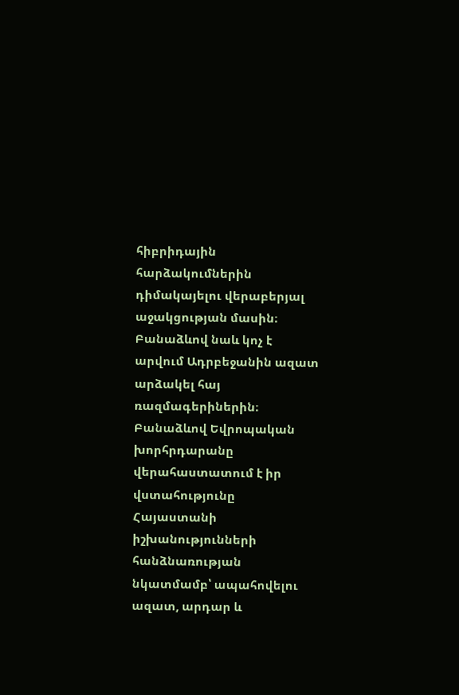հիբրիդային հարձակումներին դիմակայելու վերաբերյալ աջակցության մասին։ Բանաձևով նաև կոչ է արվում Ադրբեջանին ազատ արձակել հայ ռազմագերիներին։
Բանաձևով Եվրոպական խորհրդարանը վերահաստատում է իր վստահությունը Հայաստանի իշխանությունների հանձնառության նկատմամբ՝ ապահովելու ազատ, արդար և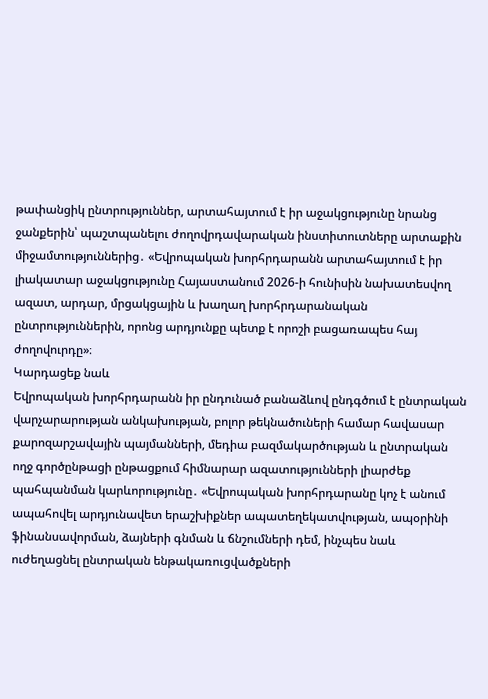թափանցիկ ընտրություններ, արտահայտում է իր աջակցությունը նրանց ջանքերին՝ պաշտպանելու ժողովրդավարական ինստիտուտները արտաքին միջամտություններից․ «Եվրոպական խորհրդարանն արտահայտում է իր լիակատար աջակցությունը Հայաստանում 2026-ի հունիսին նախատեսվող ազատ, արդար, մրցակցային և խաղաղ խորհրդարանական ընտրություններին, որոնց արդյունքը պետք է որոշի բացառապես հայ ժողովուրդը»։
Կարդացեք նաև
Եվրոպական խորհրդարանն իր ընդունած բանաձևով ընդգծում է ընտրական վարչարարության անկախության, բոլոր թեկնածուների համար հավասար քարոզարշավային պայմանների, մեդիա բազմակարծության և ընտրական ողջ գործընթացի ընթացքում հիմնարար ազատությունների լիարժեք պահպանման կարևորությունը․ «Եվրոպական խորհրդարանը կոչ է անում ապահովել արդյունավետ երաշխիքներ ապատեղեկատվության, ապօրինի ֆինանսավորման, ձայների գնման և ճնշումների դեմ, ինչպես նաև ուժեղացնել ընտրական ենթակառուցվածքների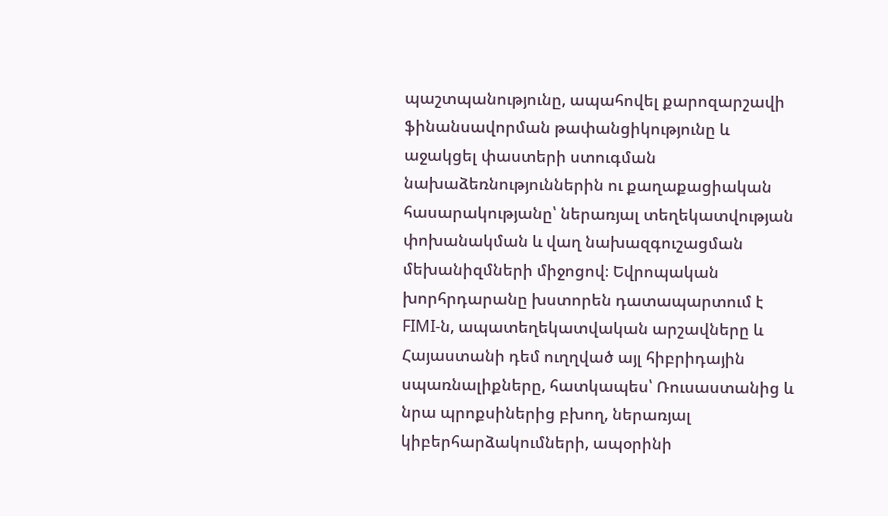պաշտպանությունը, ապահովել քարոզարշավի ֆինանսավորման թափանցիկությունը և աջակցել փաստերի ստուգման նախաձեռնություններին ու քաղաքացիական հասարակությանը՝ ներառյալ տեղեկատվության փոխանակման և վաղ նախազգուշացման մեխանիզմների միջոցով։ Եվրոպական խորհրդարանը խստորեն դատապարտում է FIMI-ն, ապատեղեկատվական արշավները և Հայաստանի դեմ ուղղված այլ հիբրիդային սպառնալիքները, հատկապես՝ Ռուսաստանից և նրա պրոքսիներից բխող, ներառյալ կիբերհարձակումների, ապօրինի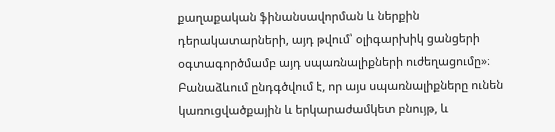քաղաքական ֆինանսավորման և ներքին դերակատարների, այդ թվում՝ օլիգարխիկ ցանցերի օգտագործմամբ այդ սպառնալիքների ուժեղացումը»։
Բանաձևում ընդգծվում է, որ այս սպառնալիքները ունեն կառուցվածքային և երկարաժամկետ բնույթ, և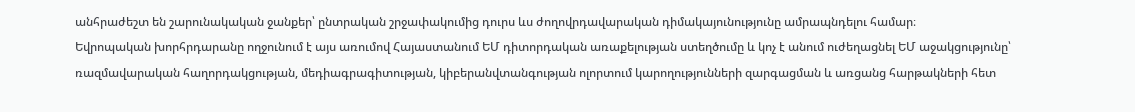անհրաժեշտ են շարունակական ջանքեր՝ ընտրական շրջափակումից դուրս ևս ժողովրդավարական դիմակայունությունը ամրապնդելու համար։
Եվրոպական խորհրդարանը ողջունում է այս առումով Հայաստանում ԵՄ դիտորդական առաքելության ստեղծումը և կոչ է անում ուժեղացնել ԵՄ աջակցությունը՝ ռազմավարական հաղորդակցության, մեդիագրագիտության, կիբերանվտանգության ոլորտում կարողությունների զարգացման և առցանց հարթակների հետ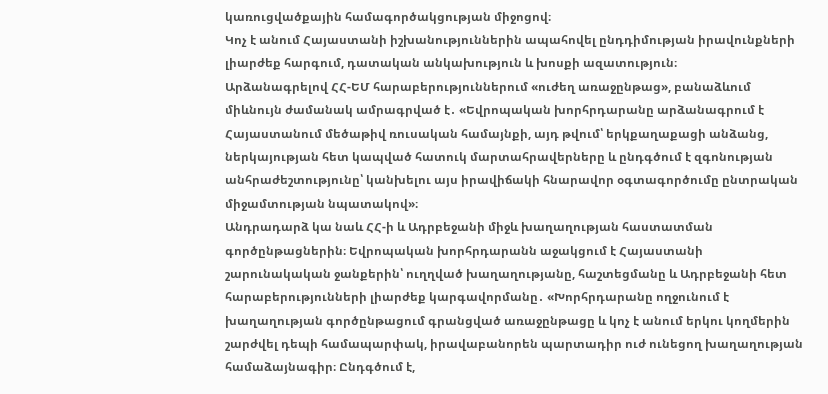կառուցվածքային համագործակցության միջոցով։
Կոչ է անում Հայաստանի իշխանություններին ապահովել ընդդիմության իրավունքների լիարժեք հարգում, դատական անկախություն և խոսքի ազատություն։
Արձանագրելով ՀՀ-ԵՄ հարաբերություններում «ուժեղ առաջընթաց», բանաձևում միևնույն ժամանակ ամրագրված է․ «Եվրոպական խորհրդարանը արձանագրում է Հայաստանում մեծաթիվ ռուսական համայնքի, այդ թվում՝ երկքաղաքացի անձանց, ներկայության հետ կապված հատուկ մարտահրավերները և ընդգծում է զգոնության անհրաժեշտությունը՝ կանխելու այս իրավիճակի հնարավոր օգտագործումը ընտրական միջամտության նպատակով»։
Անդրադարձ կա նաև ՀՀ-ի և Ադրբեջանի միջև խաղաղության հաստատման գործընթացներին։ Եվրոպական խորհրդարանն աջակցում է Հայաստանի շարունակական ջանքերին՝ ուղղված խաղաղությանը, հաշտեցմանը և Ադրբեջանի հետ հարաբերությունների լիարժեք կարգավորմանը․ «Խորհրդարանը ողջունում է խաղաղության գործընթացում գրանցված առաջընթացը և կոչ է անում երկու կողմերին շարժվել դեպի համապարփակ, իրավաբանորեն պարտադիր ուժ ունեցող խաղաղության համաձայնագիր։ Ընդգծում է,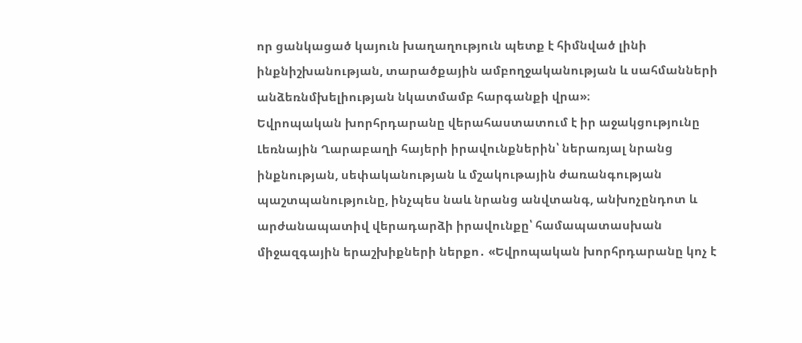որ ցանկացած կայուն խաղաղություն պետք է հիմնված լինի ինքնիշխանության, տարածքային ամբողջականության և սահմանների անձեռնմխելիության նկատմամբ հարգանքի վրա»։
Եվրոպական խորհրդարանը վերահաստատում է իր աջակցությունը Լեռնային Ղարաբաղի հայերի իրավունքներին՝ ներառյալ նրանց ինքնության, սեփականության և մշակութային ժառանգության պաշտպանությունը, ինչպես նաև նրանց անվտանգ, անխոչընդոտ և արժանապատիվ վերադարձի իրավունքը՝ համապատասխան միջազգային երաշխիքների ներքո․ «Եվրոպական խորհրդարանը կոչ է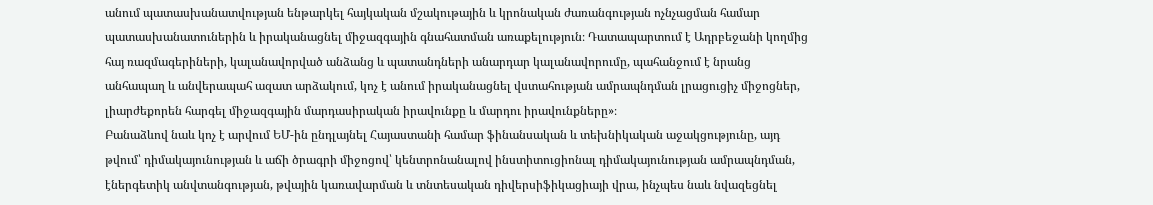անում պատասխանատվության ենթարկել հայկական մշակութային և կրոնական ժառանգության ոչնչացման համար պատասխանատուներին և իրականացնել միջազգային գնահատման առաքելություն։ Դատապարտում է Ադրբեջանի կողմից հայ ռազմագերիների, կալանավորված անձանց և պատանդների անարդար կալանավորումը, պահանջում է նրանց անհապաղ և անվերապահ ազատ արձակում, կոչ է անում իրականացնել վստահության ամրապնդման լրացուցիչ միջոցներ, լիարժեքորեն հարգել միջազգային մարդասիրական իրավունքը և մարդու իրավունքները»։
Բանաձևով նաև կոչ է արվում ԵՄ-ին ընդլայնել Հայաստանի համար ֆինանսական և տեխնիկական աջակցությունը, այդ թվում՝ դիմակայունության և աճի ծրագրի միջոցով՝ կենտրոնանալով ինստիտուցիոնալ դիմակայունության ամրապնդման, էներգետիկ անվտանգության, թվային կառավարման և տնտեսական դիվերսիֆիկացիայի վրա, ինչպես նաև նվազեցնել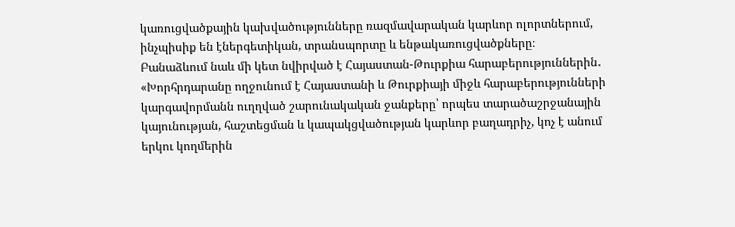կառուցվածքային կախվածությունները ռազմավարական կարևոր ոլորտներում, ինչպիսիք են էներգետիկան, տրանսպորտը և ենթակառուցվածքները։
Բանաձևում նաև մի կետ նվիրված է Հայաստան-Թուրքիա հարաբերություններին․ «Խորհրդարանը ողջունում է Հայաստանի և Թուրքիայի միջև հարաբերությունների կարգավորմանն ուղղված շարունակական ջանքերը՝ որպես տարածաշրջանային կայունության, հաշտեցման և կապակցվածության կարևոր բաղադրիչ, կոչ է անում երկու կողմերին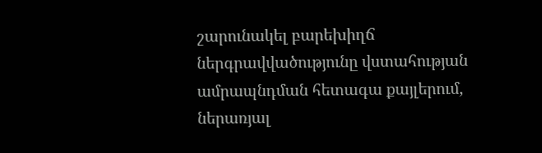շարունակել բարեխիղճ ներգրավվածությունը վստահության ամրապնդման հետագա քայլերում, ներառյալ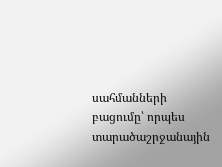սահմանների բացումը՝ որպես տարածաշրջանային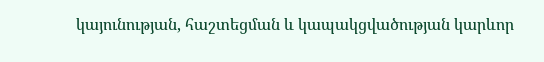կայունության, հաշտեցման և կապակցվածության կարևոր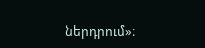ներդրում»։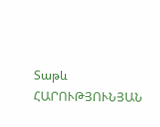Տաթև ՀԱՐՈՒԹՅՈՒՆՅԱՆ